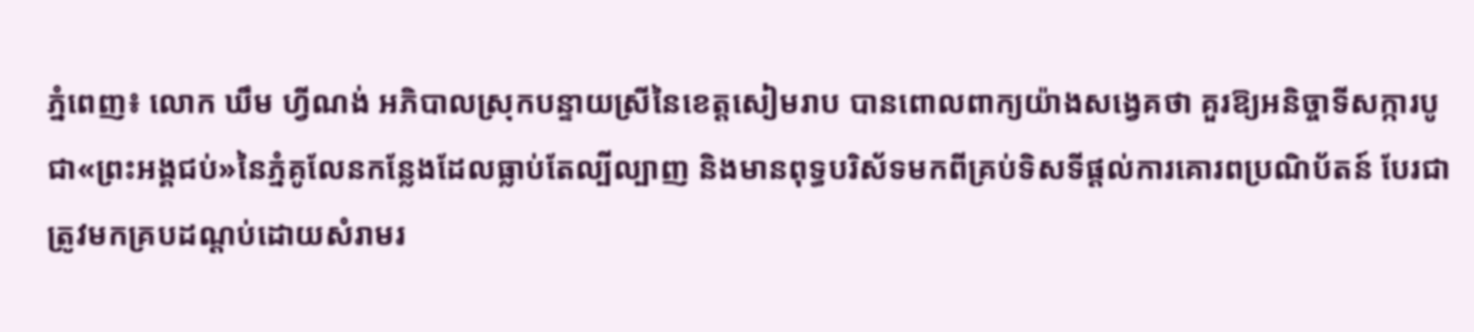ភ្នំពេញ៖ លោក ឃឹម ហ្វីណង់ អភិបាលស្រុកបន្ទាយស្រីនៃខេត្តសៀមរាប បានពោលពាក្យយ៉ាងសង្វេគថា គួរឱ្យអនិច្ចាទីសក្ការបូជា«ព្រះអង្គជប់»នៃភ្នំគូលែនកន្លែងដែលធ្លាប់តែល្បីល្បាញ និងមានពុទ្ធបរិស័ទមកពីគ្រប់ទិសទីផ្តល់ការគោរពប្រណិប័តន៍ បែរជាត្រូវមកគ្របដណ្តប់ដោយសំរាមរ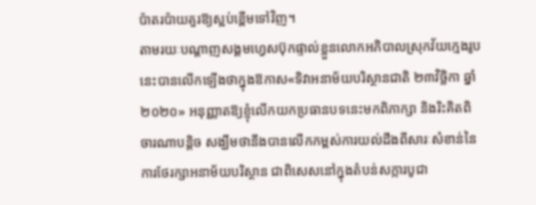ប៉ាតរប៉ាយគួរឱ្យស្អប់ខ្ពើមទៅវិញ។
តាមរយៈបណ្ដាញសង្គមហ្វេសប៊ុកផ្ទាល់ខ្លួនលោកអភិបាលស្រុកវ័យក្មេងរូបនេះបានលើកឡើងថាក្នុងឱកាស«ទិវាអនាម័យបរិស្ថានជាតិ ២៣វិច្ឆិកា ឆ្នាំ២០២០» អនុញ្ញាតឱ្យខ្ញុំលើកយកប្រធានបទនេះមកពិភាក្សា និងរិះគិតពិចារណាបន្តិច សង្ឃឹមថានឹងបានលើកកម្ពស់ការយល់ដឹងពីសារៈសំខាន់នៃការថែរក្សាអនាម័យបរិស្ថាន ជាពិសេសនៅក្នុងតំបន់សក្ការបូជា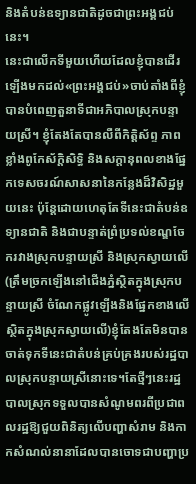និងតំបន់ឧទ្យានជាតិដូចជាព្រះអង្គជប់នេះ។
នេះជាលើកទីមួយហើយដែលខ្ញុំបានដើរឡើងមកដល់«ព្រះអង្គជប់»ចាប់តាំងពីខ្ញុំបានបំពេញតួនាទីជាអភិបាលស្រុកបន្ទាយស្រី។ ខ្ញុំតែងតែបានលឺពីកិត្តិស័ព្ទ ភាពខ្លាំងពូកែស័ក្តិសិទ្ធិ និងសក្តានុពលខាងផ្នែកទេសចរណ៍សាសនានៃកន្លែងដ៏វិសិដ្ឋមួយនេះ ប៉ុន្តែដោយហេតុតែទីនេះជាតំបន់ឧទ្យានជាតិ និងជាបន្ទាត់ព្រំប្រទល់ខណ្ឌចែករវាងស្រុកបន្ទាយស្រី និងស្រុកស្វាយលើ(ត្រឹមច្រកឡើងនៅជើងភ្នំស្ថិតក្នុងស្រុកបន្ទាយស្រី ចំណែកផ្លូវឡើងនិងផ្នែកខាងលើស្ថិតក្នុងស្រុកស្វាយលើ)ខ្ញុំតែងតែមិនបានចាត់ទុកទីនេះជាតំបន់គ្រប់គ្រងរបស់រដ្ឋបាលស្រុកបន្ទាយស្រីនោះទេ។តែថ្មីៗនេះរដ្ឋបាលស្រុកទទួលបានសំណូមពរពីប្រជាពលរដ្ឋឱ្យជួយពិនិត្យលើបញ្ហាសំរាម និងកាកសំណល់នានាដែលបានចោទជាបញ្ហាប្រ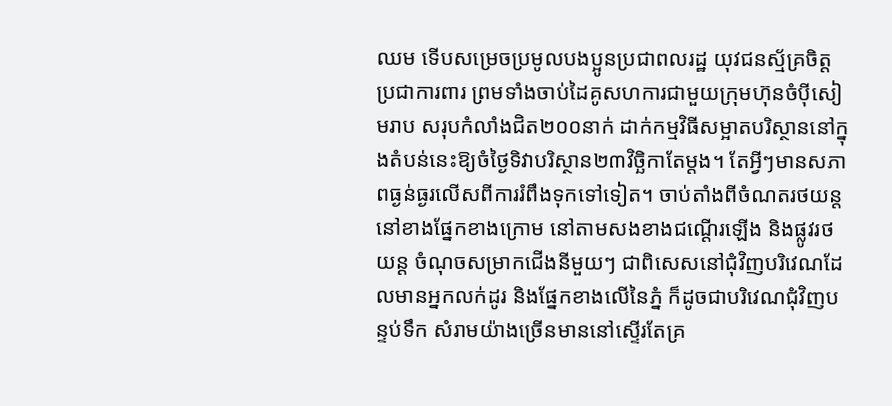ឈម ទើបសម្រេចប្រមូលបងប្អូនប្រជាពលរដ្ឋ យុវជនស្ម័គ្រចិត្ត ប្រជាការពារ ព្រមទាំងចាប់ដៃគូសហការជាមួយក្រុមហ៊ុនចំបុីសៀមរាប សរុបកំលាំងជិត២០០នាក់ ដាក់កម្មវិធីសម្អាតបរិស្ថាននៅក្នុងតំបន់នេះឱ្យចំថ្ងៃទិវាបរិស្ថាន២៣វិច្ឆិកាតែម្តង។ តែអ្វីៗមានសភាពធ្ងន់ធ្ងរលើសពីការរំពឹងទុកទៅទៀត។ ចាប់តាំងពីចំណតរថយន្តនៅខាងផ្នែកខាងក្រោម នៅតាមសងខាងជណ្តើរឡើង និងផ្លូវរថយន្ត ចំណុចសម្រាកជើងនីមួយៗ ជាពិសេសនៅជុំវិញបរិវេណដែលមានអ្នកលក់ដូរ និងផ្នែកខាងលើនៃភ្នំ ក៏ដូចជាបរិវេណជុំវិញបន្ទប់ទឹក សំរាមយ៉ាងច្រើនមាននៅស្ទើរតែគ្រ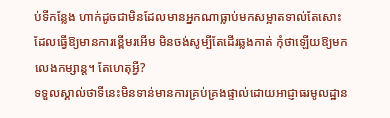ប់ទីកន្លែង ហាក់ដូចជាមិនដែលមានអ្នកណាធ្លាប់មកសម្អាតទាល់តែសោះ ដែលធ្វើឱ្យមានការខ្ពើមរអើម មិនចង់សូម្បីតែដើរឆ្លងកាត់ កុំថាឡើយឱ្យមកលេងកម្សាន្ត។ តែហេតុអ្វី?
ទទួលស្គាល់ថាទីនេះមិនទាន់មានការគ្រប់គ្រងផ្ទាល់ដោយអាជ្ញាធរមូលដ្ឋាន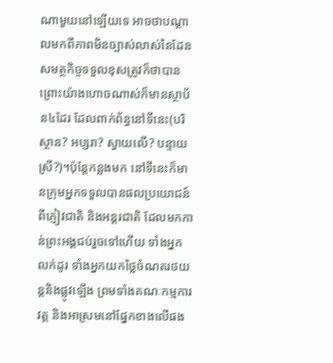ណាមួយនៅឡើយទេ អាចថាបណ្តាលមកពីភាពមិនច្បាស់លាស់នៃដែនសមត្ថកិច្ចទទួលខុសត្រូវក៏ថាបាន ព្រោះយ៉ាងហោចណាស់ក៏មានស្ថាប័ន៤ដែរ ដែលពាក់ព័ន្ធនៅទីនេះ(បរិស្ថាន? អប្សរា? ស្វាយលើ? បន្ទាយស្រី?)។ប៉ុន្តែកន្លងមក នៅទីនេះក៏មានក្រុមអ្នកទទួលបានផលប្រយោជន៍ពីភ្ញៀវជាតិ និងអន្តរជាតិ ដែលមកកាន់ព្រះអង្គជប់រួចទៅហើយ ទាំងអ្នកលក់ដូរ ទាំងអ្នកយកថ្លៃចំណតរថយន្តនិងផ្លូវឡើង ព្រមទាំងគណៈកម្មការវត្ត និងអាស្រមនៅផ្នែកខាងលើផង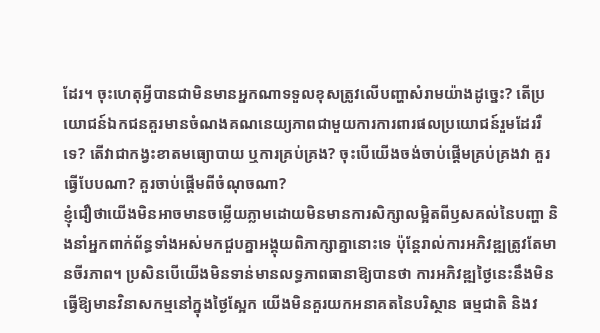ដែរ។ ចុះហេតុអ្វីបានជាមិនមានអ្នកណាទទួលខុសត្រូវលើបញ្ហាសំរាមយ៉ាងដូច្នេះ? តើប្រយោជន៍ឯកជនគួរមានចំណងគណនេយ្យភាពជាមួយការការពារផលប្រយោជន៍រួមដែររឺទេ? តើវាជាកង្វះខាតមធ្យោបាយ ឬការគ្រប់គ្រង? ចុះបើយើងចង់ចាប់ផ្តើមគ្រប់គ្រងវា គួរធ្វើបែបណា? គួរចាប់ផ្តើមពីចំណុចណា?
ខ្ញុំជឿថាយើងមិនអាចមានចម្លើយភ្លាមដោយមិនមានការសិក្សាលម្អិតពីឫសគល់នៃបញ្ហា និងនាំអ្នកពាក់ព័ន្ធទាំងអស់មកជួបគ្នាអង្គុយពិភាក្សាគ្នានោះទេ ប៉ុន្តែរាល់ការអភិវឌ្ឍត្រូវតែមានចីរភាព។ ប្រសិនបើយើងមិនទាន់មានលទ្ធភាពធានាឱ្យបានថា ការអភិវឌ្ឍថ្ងៃនេះនឹងមិនធ្វើឱ្យមានវិនាសកម្មនៅក្នុងថ្ងៃស្អែក យើងមិនគួរយកអនាគតនៃបរិស្ថាន ធម្មជាតិ និងវ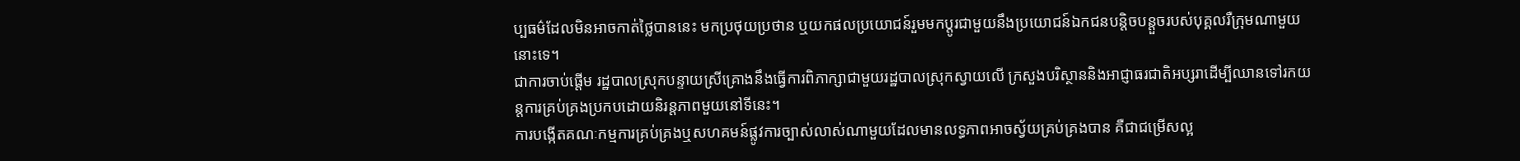ប្បធម៌ដែលមិនអាចកាត់ថ្លៃបាននេះ មកប្រថុយប្រថាន ឬយកផលប្រយោជន៍រួមមកប្តូរជាមួយនឹងប្រយោជន៍ឯកជនបន្តិចបន្តួចរបស់បុគ្គលរឺក្រុមណាមួយនោះទេ។
ជាការចាប់ផ្តើម រដ្ឋបាលស្រុកបន្ទាយស្រីគ្រោងនឹងធ្វើការពិភាក្សាជាមួយរដ្ឋបាលស្រុកស្វាយលើ ក្រសួងបរិស្ថាននិងអាជ្ញាធរជាតិអប្សរាដើម្បីឈានទៅរកយន្តការគ្រប់គ្រងប្រកបដោយនិរន្តភាពមួយនៅទីនេះ។
ការបង្កើតគណៈកម្មការគ្រប់គ្រងឬសហគមន៍ផ្លូវការច្បាស់លាស់ណាមួយដែលមានលទ្ធភាពអាចស្វ័យគ្រប់គ្រងបាន គឺជាជម្រើសល្អ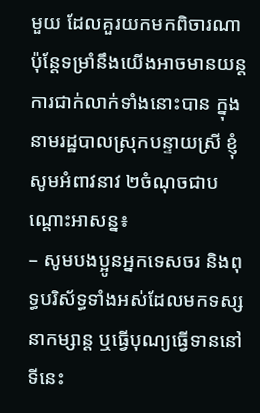មួយ ដែលគួរយកមកពិចារណា ប៉ុន្តែទម្រាំនឹងយើងអាចមានយន្តការជាក់លាក់ទាំងនោះបាន ក្នុងនាមរដ្ឋបាលស្រុកបន្ទាយស្រី ខ្ញុំសូមអំពាវនាវ ២ចំណុចជាបណ្តោះអាសន្ន៖
– សូមបងប្អូនអ្នកទេសចរ និងពុទ្ធបរិស័ទ្ធទាំងអស់ដែលមកទស្សនាកម្សាន្ត ឬធ្វើបុណ្យធ្វើទាននៅទីនេះ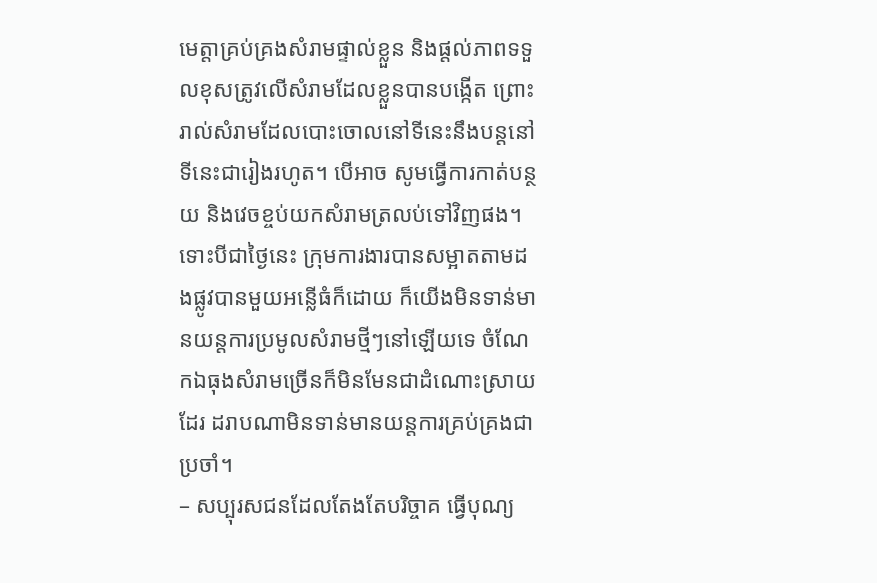មេត្តាគ្រប់គ្រងសំរាមផ្ទាល់ខ្លួន និងផ្តល់ភាពទទួលខុសត្រូវលើសំរាមដែលខ្លួនបានបង្កើត ព្រោះរាល់សំរាមដែលបោះចោលនៅទីនេះនឹងបន្តនៅទីនេះជារៀងរហូត។ បើអាច សូមធ្វើការកាត់បន្ថយ និងវេចខ្ចប់យកសំរាមត្រលប់ទៅវិញផង។ ទោះបីជាថ្ងៃនេះ ក្រុមការងារបានសម្អាតតាមដងផ្លូវបានមួយអន្លើធំក៏ដោយ ក៏យើងមិនទាន់មានយន្តការប្រមូលសំរាមថ្មីៗនៅឡើយទេ ចំណែកឯធុងសំរាមច្រើនក៏មិនមែនជាដំណោះស្រាយដែរ ដរាបណាមិនទាន់មានយន្តការគ្រប់គ្រងជាប្រចាំ។
– សប្បុរសជនដែលតែងតែបរិច្ចាគ ធ្វើបុណ្យ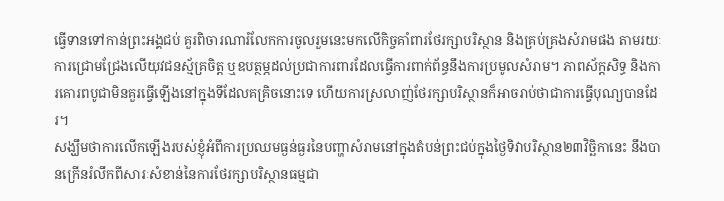ធ្វើទានទៅកាន់ព្រះអង្គជប់ គួរពិចារណារំលែកការចូលរួមនេះមកលើកិច្ចគាំពារថែរក្សាបរិស្ថាន និងគ្រប់គ្រងសំរាមផង តាមរយៈការជ្រោមជ្រែងលើយុវជនស្ម័គ្រចិត្ត ឬឧបត្ថម្ភដល់ប្រជាការពារដែលធ្វើការពាក់ព័ន្ធនឹងការប្រមូលសំរាម។ ភាពស័ក្តសិទ្ធ និងការគោរពបូជាមិនគួរធ្វើឡើងនៅក្នុងទីដែលគគ្រិចនោះទេ ហើយការស្រលាញ់ថែរក្សាបរិស្ថានក៏អាចរាប់ថាជាការធ្វើបុណ្យបានដែរ។
សង្ឃឹមថាការលើកឡើងរបស់ខ្ញុំអំពីការប្រឈមធ្ងន់ធ្ងរនៃបញ្ហាសំរាមនៅក្នុងតំបន់ព្រះជប់ក្នុងថ្ងៃទិវាបរិស្ថាន២៣វិច្ឆិកានេះ នឹងបានក្រើនរំលឹកពីសារៈសំខាន់នៃការថែរក្សាបរិស្ថានធម្មជា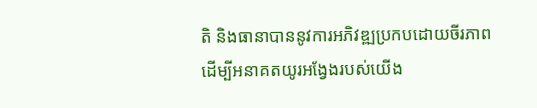តិ និងធានាបាននូវការអភិវឌ្ឍប្រកបដោយចីរភាព ដើម្បីអនាគតយូរអង្វែងរបស់យើង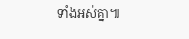ទាំងអស់គ្នា៕